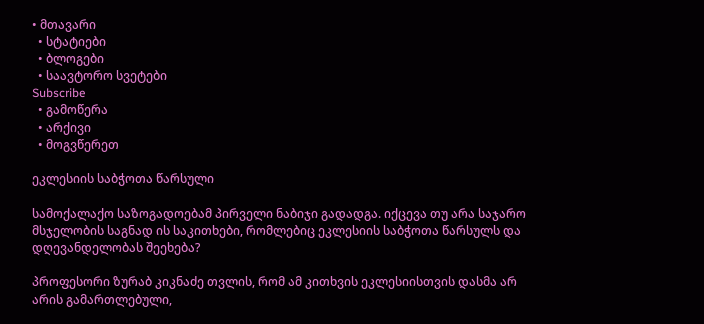• მთავარი
  • სტატიები
  • ბლოგები
  • საავტორო სვეტები
Subscribe
  • გამოწერა
  • არქივი
  • მოგვწერეთ

ეკლესიის საბჭოთა წარსული

სამოქალაქო საზოგადოებამ პირველი ნაბიჯი გადადგა. იქცევა თუ არა საჯარო მსჯელობის საგნად ის საკითხები, რომლებიც ეკლესიის საბჭოთა წარსულს და დღევანდელობას შეეხება?

პროფესორი ზურაბ კიკნაძე თვლის, რომ ამ კითხვის ეკლესიისთვის დასმა არ არის გამართლებული,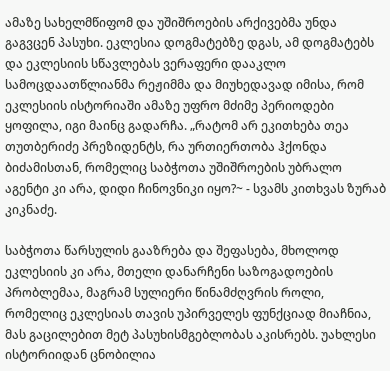ამაზე სახელმწიფომ და უშიშროების არქივებმა უნდა გაგვცენ პასუხი. ეკლესია დოგმატებზე დგას, ამ დოგმატებს და ეკლესიის სწავლებას ვერაფერი დააკლო სამოცდაათწლიანმა რეჟიმმა და მიუხედავად იმისა, რომ ეკლესიის ისტორიაში ამაზე უფრო მძიმე პერიოდები ყოფილა, იგი მაინც გადარჩა. „რატომ არ ეკითხება თეა თუთბერიძე პრეზიდენტს, რა ურთიერთობა ჰქონდა  ბიძამისთან, რომელიც საბჭოთა უშიშროების უბრალო აგენტი კი არა, დიდი ჩინოვნიკი იყო?~ - სვამს კითხვას ზურაბ კიკნაძე.

საბჭოთა წარსულის გააზრება და შეფასება, მხოლოდ ეკლესიის კი არა, მთელი დანარჩენი საზოგადოების პრობლემაა, მაგრამ სულიერი წინამძღვრის როლი, რომელიც ეკლესიას თავის უპირველეს ფუნქციად მიაჩნია, მას გაცილებით მეტ პასუხისმგებლობას აკისრებს. უახლესი ისტორიიდან ცნობილია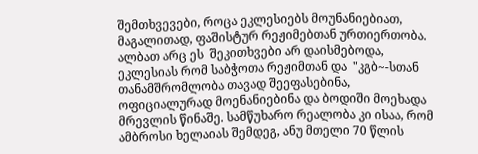შემთხვევები, როცა ეკლესიებს მოუნანიებიათ, მაგალითად, ფაშისტურ რეჟიმებთან ურთიერთობა. ალბათ არც ეს  შეკითხვები არ დაისმებოდა, ეკლესიას რომ საბჭოთა რეჟიმთან და  "კგბ~-სთან თანამშრომლობა თავად შეეფასებინა, ოფიციალურად მოენანიებინა და ბოდიში მოეხადა მრევლის წინაშე. სამწუხარო რეალობა კი ისაა, რომ ამბროსი ხელაიას შემდეგ, ანუ მთელი 70 წლის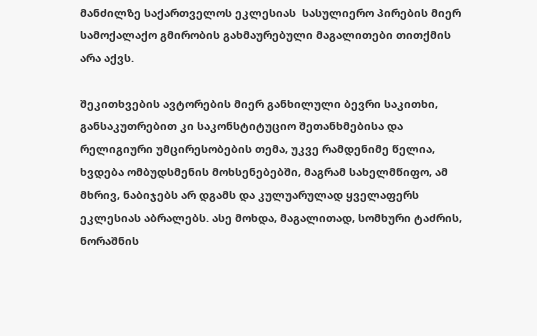მანძილზე საქართველოს ეკლესიას  სასულიერო პირების მიერ სამოქალაქო გმირობის გახმაურებული მაგალითები თითქმის არა აქვს.

შეკითხვების ავტორების მიერ განხილული ბევრი საკითხი, განსაკუთრებით კი საკონსტიტუციო შეთანხმებისა და რელიგიური უმცირესობების თემა, უკვე რამდენიმე წელია, ხვდება ომბუდსმენის მოხსენებებში, მაგრამ სახელმწიფო, ამ მხრივ, ნაბიჯებს არ დგამს და კულუარულად ყველაფერს ეკლესიას აბრალებს. ასე მოხდა, მაგალითად, სომხური ტაძრის, ნორაშნის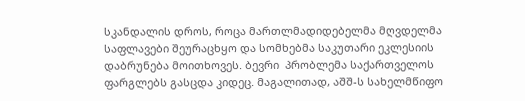სკანდალის დროს, როცა მართლმადიდებელმა მღვდელმა საფლავები შეურაცხყო და სომხებმა საკუთარი ეკლესიის დაბრუნება მოითხოვეს. ბევრი  პრობლემა საქართველოს ფარგლებს გასცდა კიდეც. მაგალითად, აშშ-ს სახელმწიფო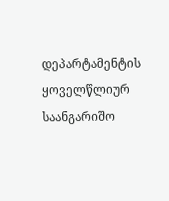დეპარტამენტის ყოველწლიურ საანგარიშო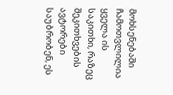მოხსენებაში ჩამოთვლილია ყველა ის საკითხი, რაზეც შეკითხვების ავტორები საუბრობენ, ეს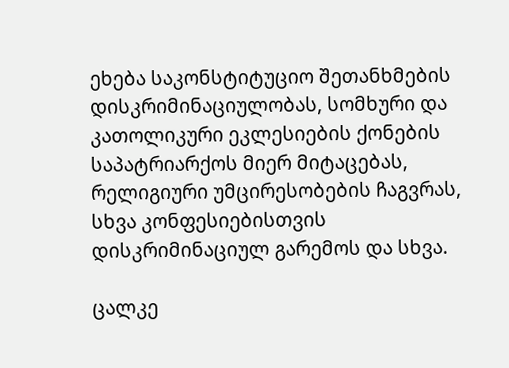ეხება საკონსტიტუციო შეთანხმების დისკრიმინაციულობას, სომხური და კათოლიკური ეკლესიების ქონების საპატრიარქოს მიერ მიტაცებას, რელიგიური უმცირესობების ჩაგვრას, სხვა კონფესიებისთვის დისკრიმინაციულ გარემოს და სხვა.

ცალკე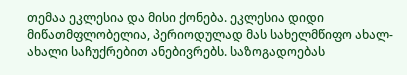თემაა ეკლესია და მისი ქონება. ეკლესია დიდი მიწათმფლობელია, პერიოდულად მას სახელმწიფო ახალ-ახალი საჩუქრებით ანებივრებს. საზოგადოებას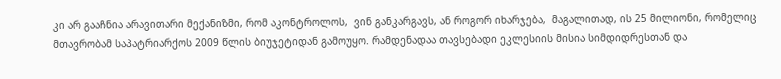კი არ გააჩნია არავითარი მექანიზმი, რომ აკონტროლოს,  ვინ განკარგავს, ან როგორ იხარჯება,  მაგალითად, ის 25 მილიონი, რომელიც მთავრობამ საპატრიარქოს 2009 წლის ბიუჯეტიდან გამოუყო. რამდენადაა თავსებადი ეკლესიის მისია სიმდიდრესთან და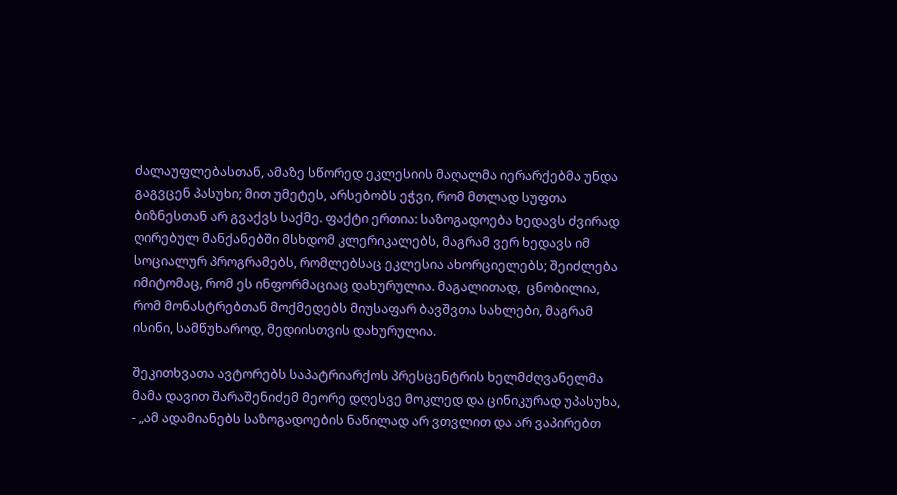ძალაუფლებასთან, ამაზე სწორედ ეკლესიის მაღალმა იერარქებმა უნდა გაგვცენ პასუხი; მით უმეტეს, არსებობს ეჭვი, რომ მთლად სუფთა ბიზნესთან არ გვაქვს საქმე. ფაქტი ერთია: საზოგადოება ხედავს ძვირად ღირებულ მანქანებში მსხდომ კლერიკალებს, მაგრამ ვერ ხედავს იმ სოციალურ პროგრამებს, რომლებსაც ეკლესია ახორციელებს; შეიძლება იმიტომაც, რომ ეს ინფორმაციაც დახურულია. მაგალითად,  ცნობილია, რომ მონასტრებთან მოქმედებს მიუსაფარ ბავშვთა სახლები, მაგრამ ისინი, სამწუხაროდ, მედიისთვის დახურულია.

შეკითხვათა ავტორებს საპატრიარქოს პრესცენტრის ხელმძღვანელმა მამა დავით შარაშენიძემ მეორე დღესვე მოკლედ და ცინიკურად უპასუხა, - „ამ ადამიანებს საზოგადოების ნაწილად არ ვთვლით და არ ვაპირებთ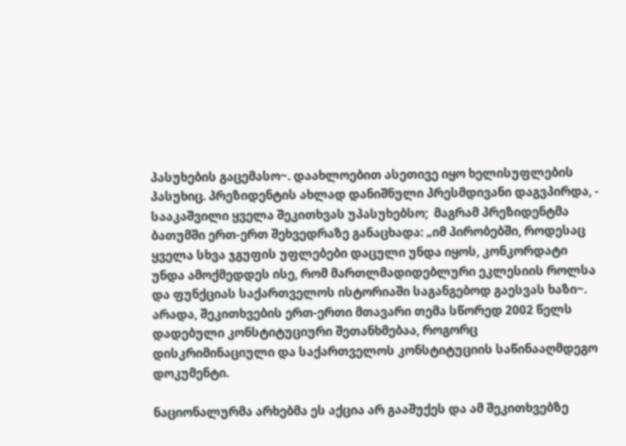პასუხების გაცემასო~. დაახლოებით ასეთივე იყო ხელისუფლების პასუხიც. პრეზიდენტის ახლად დანიშნული პრესმდივანი დაგვპირდა, -  სააკაშვილი ყველა შეკითხვას უპასუხებსო;  მაგრამ პრეზიდენტმა  ბათუმში ერთ-ერთ შეხვედრაზე განაცხადა: „იმ პირობებში, როდესაც ყველა სხვა ჯგუფის უფლებები დაცული უნდა იყოს, კონკორდატი უნდა ამოქმედდეს ისე, რომ მართლმადიდებლური ეკლესიის როლსა და ფუნქციას საქართველოს ისტორიაში საგანგებოდ გაესვას ხაზი~.  არადა, შეკითხვების ერთ-ერთი მთავარი თემა სწორედ 2002 წელს დადებული კონსტიტუციური შეთანხმებაა, როგორც დისკრიმინაციული და საქართველოს კონსტიტუციის საწინააღმდეგო დოკუმენტი.

ნაციონალურმა არხებმა ეს აქცია არ გააშუქეს და ამ შეკითხვებზე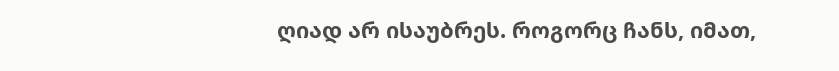ღიად არ ისაუბრეს. როგორც ჩანს, იმათ,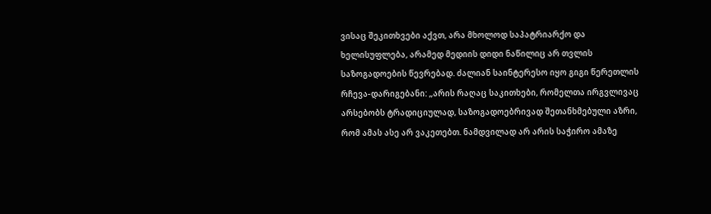ვისაც შეკითხვები აქვთ, არა მხოლოდ საპატრიარქო და ხელისუფლება, არამედ მედიის დიდი ნაწილიც არ თვლის საზოგადოების წევრებად. ძალიან საინტერესო იყო გიგი წერეთლის რჩევა-დარიგებანი: „არის რაღაც საკითხები, რომელთა ირგვლივაც არსებობს ტრადიციულად, საზოგადოებრივად შეთანხმებული აზრი, რომ ამას ასე არ ვაკეთებთ. ნამდვილად არ არის საჭირო ამაზე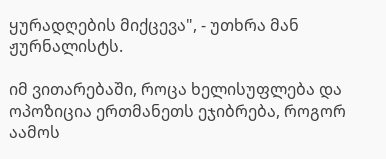ყურადღების მიქცევა", - უთხრა მან ჟურნალისტს.

იმ ვითარებაში, როცა ხელისუფლება და ოპოზიცია ერთმანეთს ეჯიბრება, როგორ აამოს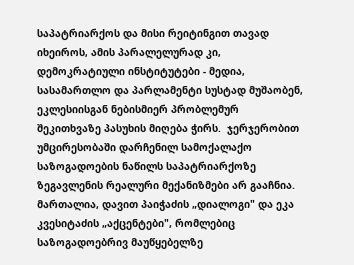საპატრიარქოს და მისი რეიტინგით თავად იხეიროს, ამის პარალელურად კი, დემოკრატიული ინსტიტუტები - მედია, სასამართლო და პარლამენტი სუსტად მუშაობენ, ეკლესიისგან ნებისმიერ პრობლემურ შეკითხვაზე პასუხის მიღება ჭირს.  ჯერჯერობით უმცირესობაში დარჩენილ სამოქალაქო საზოგადოების ნაწილს საპატრიარქოზე ზეგავლენის რეალური მექანიზმები არ გააჩნია. მართალია, დავით პაიჭაძის „დიალოგი" და ეკა კვესიტაძის „აქცენტები", რომლებიც საზოგადოებრივ მაუწყებელზე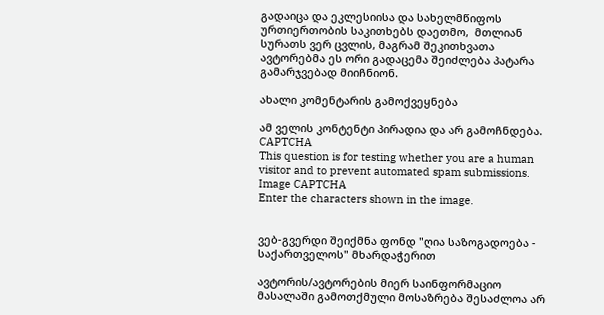გადაიცა და ეკლესიისა და სახელმწიფოს ურთიერთობის საკითხებს დაეთმო,  მთლიან სურათს ვერ ცვლის, მაგრამ შეკითხვათა ავტორებმა ეს ორი გადაცემა შეიძლება პატარა გამარჯვებად მიიჩნიონ.

ახალი კომენტარის გამოქვეყნება

ამ ველის კონტენტი პირადია და არ გამოჩნდება.
CAPTCHA
This question is for testing whether you are a human visitor and to prevent automated spam submissions.
Image CAPTCHA
Enter the characters shown in the image.


ვებ-გვერდი შეიქმნა ფონდ "ღია საზოგადოება - საქართველოს" მხარდაჭერით

ავტორის/ავტორების მიერ საინფორმაციო მასალაში გამოთქმული მოსაზრება შესაძლოა არ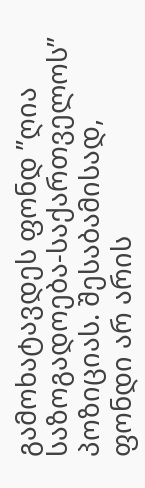გამოხატავდეს ფონდ ”ღია საზოგადოება-საქართველოს” პოზიციას. შესაბამისად, ფონდი არ არის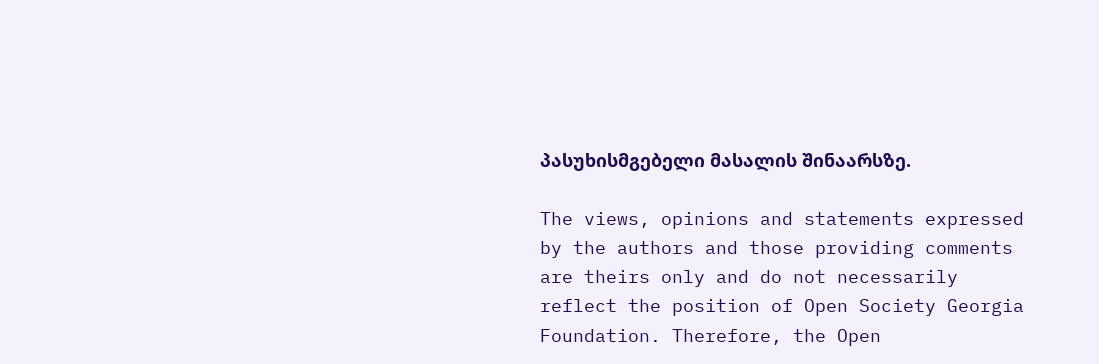პასუხისმგებელი მასალის შინაარსზე.

The views, opinions and statements expressed by the authors and those providing comments are theirs only and do not necessarily reflect the position of Open Society Georgia Foundation. Therefore, the Open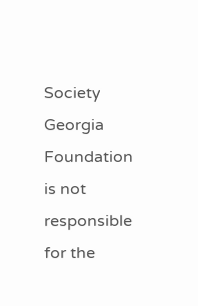Society Georgia Foundation is not responsible for the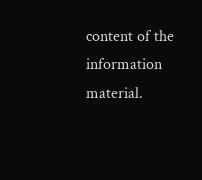content of the information material.